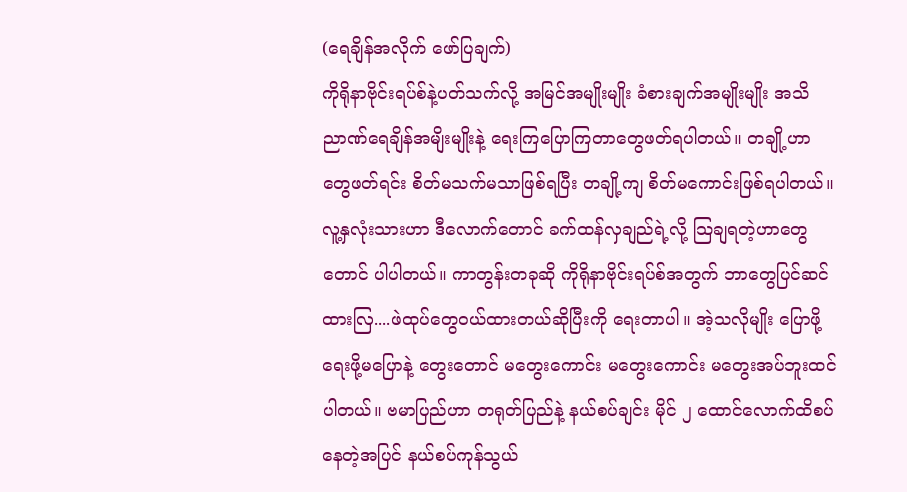(ရေချိန်အလိုက် ဖော်ပြချက်)
ကိုရိုနာဗိုင်းရပ်စ်နဲ့ပတ်သက်လို့ အမြင်အမျိုးမျိုး ခံစားချက်အမျိုးမျိုး အသိညာဏ်ရေချိန်အမျိးမျိုးနဲ့ ရေးကြပြောကြတာတွေဖတ်ရပါတယ်။ တချို့ဟာတွေဖတ်ရင်း စိတ်မသက်မသာဖြစ်ရပြီး တချို့ကျ စိတ်မကောင်းဖြစ်ရပါတယ်။ လူ့နှလုံးသားဟာ ဒီလောက်တောင် ခက်ထန်လှချည်ရဲ့လို့ သြချရတဲ့ဟာတွေတောင် ပါပါတယ်။ ကာတွန်းတခုဆို ကိုရိုနာဗိုင်းရပ်စ်အတွက် ဘာတွေပြင်ဆင်ထားလြ....ဖဲထုပ်တွေဝယ်ထားတယ်ဆိုပြီးကို ရေးတာပါ။ အဲ့သလိုမျိုး ပြောဖို့ရေးဖို့မပြောနဲ့ တွေးတောင် မတွေးကောင်း မတွေးကောင်း မတွေးအပ်ဘူးထင်ပါတယ်။ ဗမာပြည်ဟာ တရုတ်ပြည်နဲ့ နယ်စပ်ချင်း မိုင် ၂ ထောင်လောက်ထိစပ်နေတဲ့အပြင် နယ်စပ်ကုန်သွယ်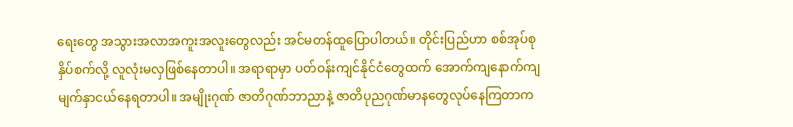ရေးတွေ အသွားအလာအကူးအလူးတွေလည်း အင်မတန်ထူပြောပါတယ်။ တိုင်းပြည်ဟာ စစ်အုပ်စုနှိပ်စက်လို့ လူလုံးမလှဖြစ်နေတာပါ။ အရာရာမှာ ပတ်ဝန်းကျင်နိုင်ငံတွေထက် အောက်ကျနောက်ကျ မျက်နှာငယ်နေရတာပါ။ အမျိုးဂုဏ် ဇာတိဂုဏ်ဘာညာနဲ့ ဇာတိပုညဂုဏ်မာနတွေလုပ်နေကြတာက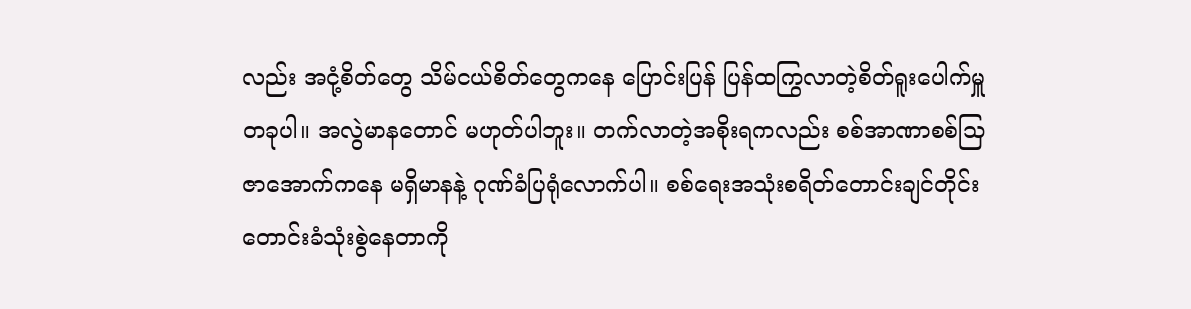လည်း အငုံ့စိတ်တွေ သိမ်ငယ်စိတ်တွေကနေ ပြောင်းပြန် ပြန်ထကြွလာတဲ့စိတ်ရူးပေါက်မှူတခုပါ။ အလွဲမာနတောင် မဟုတ်ပါဘူး။ တက်လာတဲ့အစိုးရကလည်း စစ်အာဏာစစ်သြဇာအောက်ကနေ မရှိမာနနဲ့ ဂုဏ်ခံပြရုံလောက်ပါ။ စစ်ရေးအသုံးစရိတ်တောင်းချင်တိုင်း တောင်းခံသုံးစွဲနေတာကို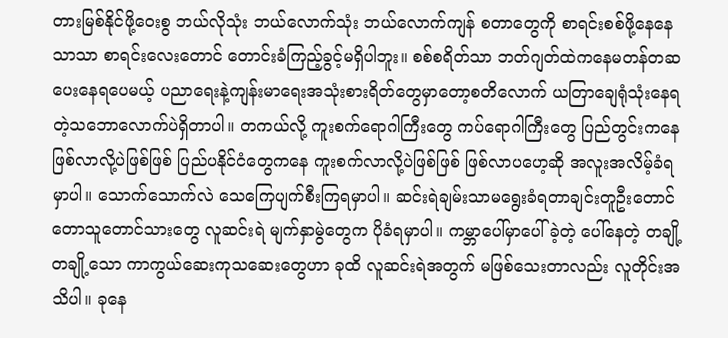တားမြစ်နိုင်ဖို့ဝေးစွ ဘယ်လိုသုံး ဘယ်လောက်သုံး ဘယ်လောက်ကျန် စတာတွေကို စာရင်းစစ်ဖို့နေနေသာသာ စာရင်းလေးတောင် တောင်းခံကြည့်ခွင့်မရှိပါဘူး။ စစ်စရိတ်သာ ဘတ်ဂျတ်ထဲကနေမတန်တဆပေးနေရပေမယ့် ပညာရေးနဲ့ကျန်းမာရေးအသုံးစားရိတ်တွေမှာတော့စတိလောက် ယတြာချေရုံသုံးနေရတဲ့သဘောလောက်ပဲရှိတာပါ။ တကယ်လို့ ကူးစက်ရောဂါကြီးတွေ ကပ်ရောဂါကြီးတွေ ပြည်တွင်းကနေဖြစ်လာလို့ပဲဖြစ်ဖြစ် ပြည်ပနိုင်ငံတွေကနေ ကူးစက်လာလို့ပဲဖြစ်ဖြစ် ဖြစ်လာပဟေ့ဆို အလူးအလိမ့်ခံရမှာပါ။ သောက်သောက်လဲ သေကြေပျက်စီးကြရမှာပါ။ ဆင်းရဲချမ်းသာမရွေးခံရတာချင်းတူဦးတောင် တောသူတောင်သားတွေ လူဆင်းရဲ မျက်နှာမွဲတွေက ပိုခံရမှာပါ။ ကမ္ဘာပေါ်မှာပေါ်ခဲ့တဲ့ ပေါ်နေတဲ့ တချို့တချို့သော ကာကွယ်ဆေးကုသဆေးတွေဟာ ခုထိ လူဆင်းရဲအတွက် မဖြစ်သေးတာလည်း လူတိုင်းအသိပါ။ ခုနေ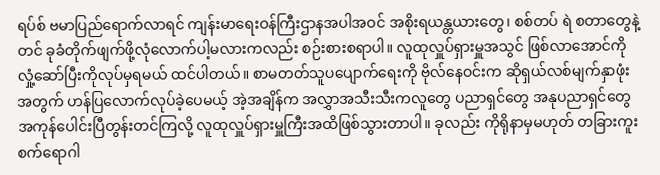ရပ်စ် ဗမာပြည်ရောက်လာရင် ကျန်းမာရေးဝန်ကြီးဌာနအပါအဝင် အစိုးရယန္တယားတွေ၊ စစ်တပ် ရဲ စတာတွေနဲ့တင် ခုခံတိုက်ဖျက်ဖို့လုံလောက်ပါ့မလားကလည်း စဉ်းစားစရာပါ။ လူထုလှူပ်ရှားမှူအသွင် ဖြစ်လာအောင်ကို လှုံ့ဆော်ပြီးကိုလုပ်မှရမယ် ထင်ပါတယ်။ စာမတတ်သူပပျောက်ရေးကို ဗိုလ်နေဝင်းက ဆိုရှယ်လစ်မျက်နှာဖုံးအတွက် ဟန်ပြလောက်လုပ်ခဲ့ပေမယ့် အဲ့အချိန်က အလွှာအသီးသီးကလူတွေ ပညာရှင်တွေ အနုပညာရှင်တွေအကုန်ပေါင်းပြီတွန်းတင်ကြလို့ လူထုလှူပ်ရှားမှူကြီးအထိဖြစ်သွားတာပါ။ ခုလည်း ကိုရိုနာမှမဟုတ် တခြားကူးစက်ရောဂါ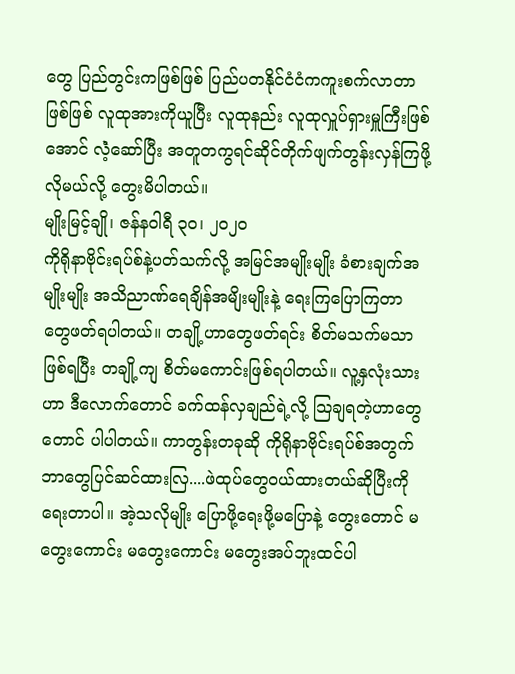တွေ ပြည်တွင်းကဖြစ်ဖြစ် ပြည်ပတနိုင်ငံငံကကူးစက်လာတာဖြစ်ဖြစ် လူထုအားကိုယူပြီး လူထုနည်း လူထုလှူပ်ရှားမှူကြီးဖြစ်အောင် လဲံ့ဆော်ပြီး အတူတကွရင်ဆိုင်တိုက်ဖျက်တွန်းလှန်ကြဖို့လိုမယ်လို့ တွေးမိပါတယ်။
မျိုးမြင့်ချို၊ ဇန်နဝါရီ ၃ဝ၊ ၂ဝ၂ဝ
ကိုရိုနာဗိုင်းရပ်စ်နဲ့ပတ်သက်လို့ အမြင်အမျိုးမျိုး ခံစားချက်အမျိုးမျိုး အသိညာဏ်ရေချိန်အမျိးမျိုးနဲ့ ရေးကြပြောကြတာတွေဖတ်ရပါတယ်။ တချို့ဟာတွေဖတ်ရင်း စိတ်မသက်မသာဖြစ်ရပြီး တချို့ကျ စိတ်မကောင်းဖြစ်ရပါတယ်။ လူ့နှလုံးသားဟာ ဒီလောက်တောင် ခက်ထန်လှချည်ရဲ့လို့ သြချရတဲ့ဟာတွေတောင် ပါပါတယ်။ ကာတွန်းတခုဆို ကိုရိုနာဗိုင်းရပ်စ်အတွက် ဘာတွေပြင်ဆင်ထားလြ....ဖဲထုပ်တွေဝယ်ထားတယ်ဆိုပြီးကို ရေးတာပါ။ အဲ့သလိုမျိုး ပြောဖို့ရေးဖို့မပြောနဲ့ တွေးတောင် မတွေးကောင်း မတွေးကောင်း မတွေးအပ်ဘူးထင်ပါ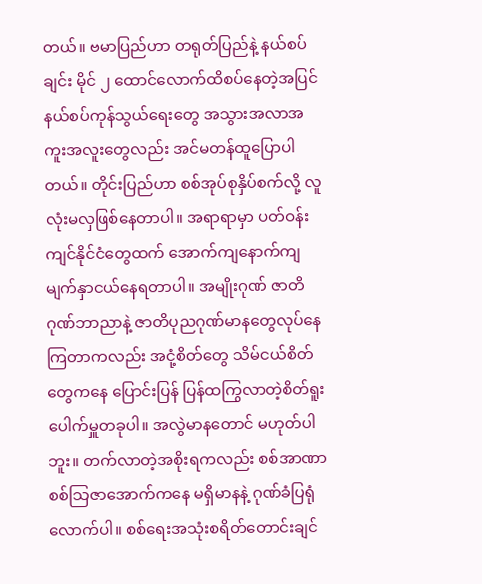တယ်။ ဗမာပြည်ဟာ တရုတ်ပြည်နဲ့ နယ်စပ်ချင်း မိုင် ၂ ထောင်လောက်ထိစပ်နေတဲ့အပြင် နယ်စပ်ကုန်သွယ်ရေးတွေ အသွားအလာအကူးအလူးတွေလည်း အင်မတန်ထူပြောပါတယ်။ တိုင်းပြည်ဟာ စစ်အုပ်စုနှိပ်စက်လို့ လူလုံးမလှဖြစ်နေတာပါ။ အရာရာမှာ ပတ်ဝန်းကျင်နိုင်ငံတွေထက် အောက်ကျနောက်ကျ မျက်နှာငယ်နေရတာပါ။ အမျိုးဂုဏ် ဇာတိဂုဏ်ဘာညာနဲ့ ဇာတိပုညဂုဏ်မာနတွေလုပ်နေကြတာကလည်း အငုံ့စိတ်တွေ သိမ်ငယ်စိတ်တွေကနေ ပြောင်းပြန် ပြန်ထကြွလာတဲ့စိတ်ရူးပေါက်မှူတခုပါ။ အလွဲမာနတောင် မဟုတ်ပါဘူး။ တက်လာတဲ့အစိုးရကလည်း စစ်အာဏာစစ်သြဇာအောက်ကနေ မရှိမာနနဲ့ ဂုဏ်ခံပြရုံလောက်ပါ။ စစ်ရေးအသုံးစရိတ်တောင်းချင်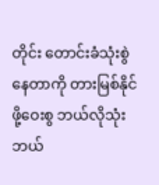တိုင်း တောင်းခံသုံးစွဲနေတာကို တားမြစ်နိုင်ဖို့ဝေးစွ ဘယ်လိုသုံး ဘယ်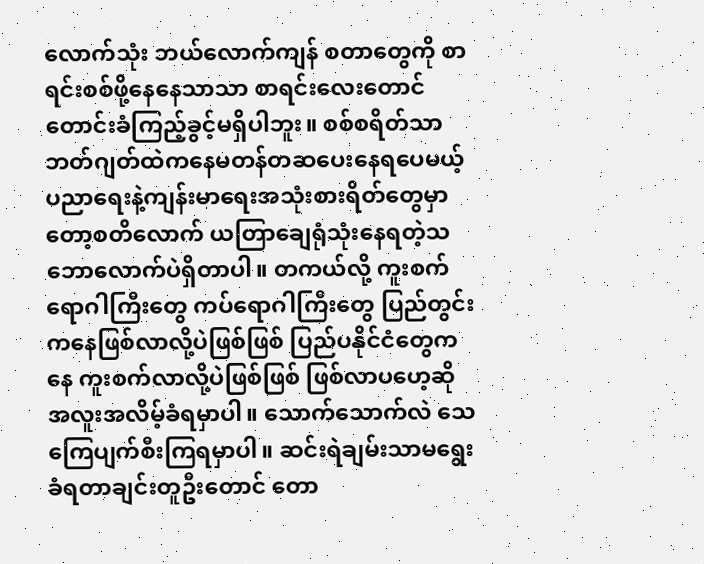လောက်သုံး ဘယ်လောက်ကျန် စတာတွေကို စာရင်းစစ်ဖို့နေနေသာသာ စာရင်းလေးတောင် တောင်းခံကြည့်ခွင့်မရှိပါဘူး။ စစ်စရိတ်သာ ဘတ်ဂျတ်ထဲကနေမတန်တဆပေးနေရပေမယ့် ပညာရေးနဲ့ကျန်းမာရေးအသုံးစားရိတ်တွေမှာတော့စတိလောက် ယတြာချေရုံသုံးနေရတဲ့သဘောလောက်ပဲရှိတာပါ။ တကယ်လို့ ကူးစက်ရောဂါကြီးတွေ ကပ်ရောဂါကြီးတွေ ပြည်တွင်းကနေဖြစ်လာလို့ပဲဖြစ်ဖြစ် ပြည်ပနိုင်ငံတွေကနေ ကူးစက်လာလို့ပဲဖြစ်ဖြစ် ဖြစ်လာပဟေ့ဆို အလူးအလိမ့်ခံရမှာပါ။ သောက်သောက်လဲ သေကြေပျက်စီးကြရမှာပါ။ ဆင်းရဲချမ်းသာမရွေးခံရတာချင်းတူဦးတောင် တော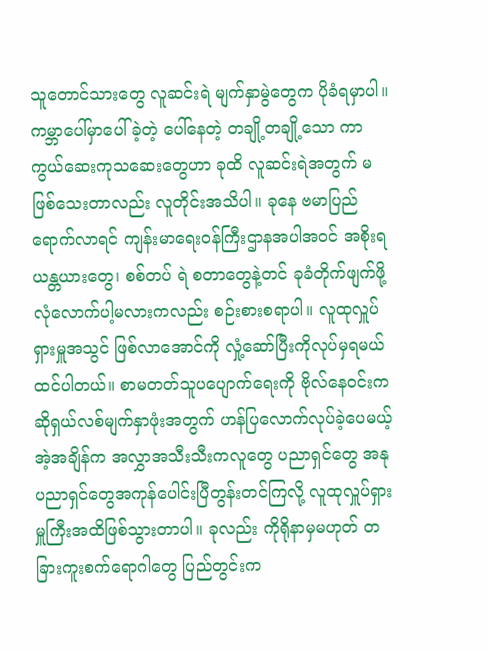သူတောင်သားတွေ လူဆင်းရဲ မျက်နှာမွဲတွေက ပိုခံရမှာပါ။ ကမ္ဘာပေါ်မှာပေါ်ခဲ့တဲ့ ပေါ်နေတဲ့ တချို့တချို့သော ကာကွယ်ဆေးကုသဆေးတွေဟာ ခုထိ လူဆင်းရဲအတွက် မဖြစ်သေးတာလည်း လူတိုင်းအသိပါ။ ခုနေ ဗမာပြည်ရောက်လာရင် ကျန်းမာရေးဝန်ကြီးဌာနအပါအဝင် အစိုးရယန္တယားတွေ၊ စစ်တပ် ရဲ စတာတွေနဲ့တင် ခုခံတိုက်ဖျက်ဖို့လုံလောက်ပါ့မလားကလည်း စဉ်းစားစရာပါ။ လူထုလှူပ်ရှားမှူအသွင် ဖြစ်လာအောင်ကို လှုံ့ဆော်ပြီးကိုလုပ်မှရမယ် ထင်ပါတယ်။ စာမတတ်သူပပျောက်ရေးကို ဗိုလ်နေဝင်းက ဆိုရှယ်လစ်မျက်နှာဖုံးအတွက် ဟန်ပြလောက်လုပ်ခဲ့ပေမယ့် အဲ့အချိန်က အလွှာအသီးသီးကလူတွေ ပညာရှင်တွေ အနုပညာရှင်တွေအကုန်ပေါင်းပြီတွန်းတင်ကြလို့ လူထုလှူပ်ရှားမှူကြီးအထိဖြစ်သွားတာပါ။ ခုလည်း ကိုရိုနာမှမဟုတ် တခြားကူးစက်ရောဂါတွေ ပြည်တွင်းက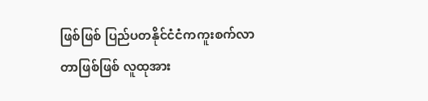ဖြစ်ဖြစ် ပြည်ပတနိုင်ငံငံကကူးစက်လာတာဖြစ်ဖြစ် လူထုအား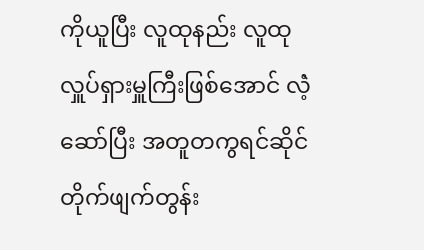ကိုယူပြီး လူထုနည်း လူထုလှူပ်ရှားမှူကြီးဖြစ်အောင် လဲံ့ဆော်ပြီး အတူတကွရင်ဆိုင်တိုက်ဖျက်တွန်း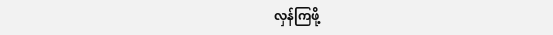လှန်ကြဖို့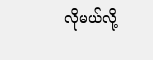လိုမယ်လို့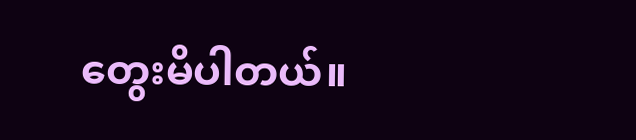တွေးမိပါတယ်။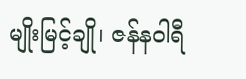မျိုးမြင့်ချို၊ ဇန်နဝါရီ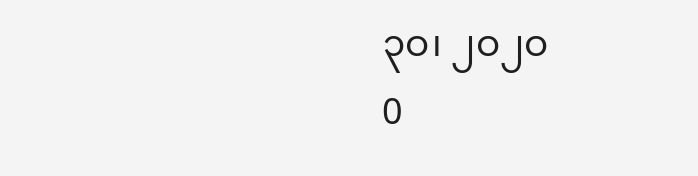၃ဝ၊ ၂ဝ၂ဝ
0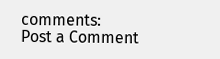comments:
Post a Comment